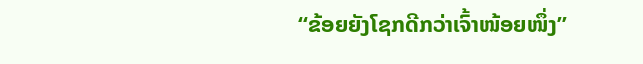“ຂ້ອຍຍັງໂຊກດີກວ່າເຈົ້າໜ້ອຍໜຶ່ງ”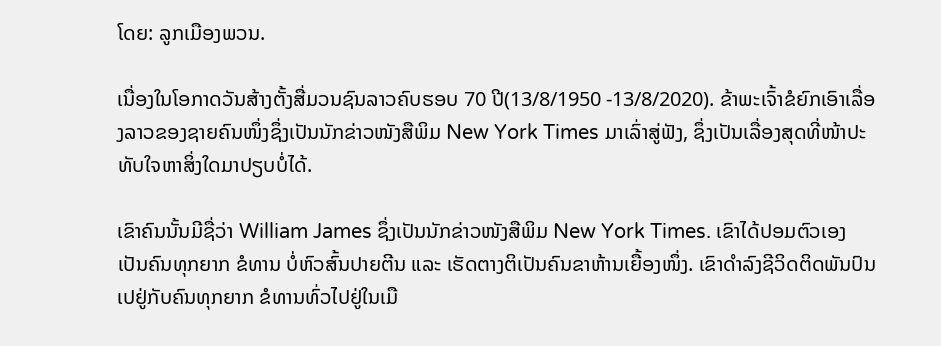ໂດຍ: ລູກເມືອງພວນ.

ເນື່ອງໃນໂອກາດວັນສ້າງຕັ້ງສື່ມວນຊົນລາວຄົບຮອບ 70 ປີ(13/8/1950 -13/8/2020). ຂ້າພະເຈົ້າຂໍຍົກເອົາເລື່ອງລາວຂອງຊາຍຄົນໜຶ່ງຊຶ່ງເປັນນັກຂ່າວໜັງສືພິມ New York Times ມາເລົ່າສູ່ຟັງ, ຊຶ່ງເປັນເລື່ອງສຸດທີ່ໜ້າປະທັບໃຈຫາສິ່ງໃດມາປຽບບໍ່ໄດ້.

ເຂົາຄົນນັ້ນມີຊື່ວ່າ William James ຊຶ່ງເປັນນັກຂ່າວໜັງສືພິມ New York Times. ເຂົາໄດ້ປອມຕົວເອງເປັນຄົນທຸກຍາກ ຂໍທານ ບໍ່ຫົວສົ້ນປາຍຕີນ ແລະ ເຮັດຕາງຕິເປັນຄົນຂາຫ້ານເຍື້ອງໜຶ່ງ. ເຂົາດຳລົງຊີວິດຕິດພັນປົນເປຢູ່ກັບຄົນທຸກຍາກ ຂໍທານທົ່ວໄປຢູ່ໃນເມື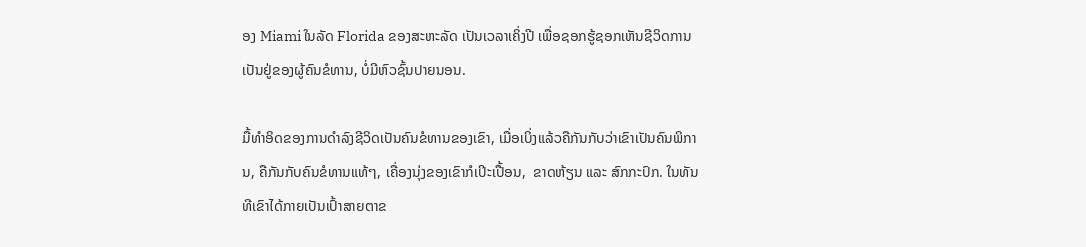ອງ Miami ໃນລັດ Florida ຂອງສະຫະລັດ ເປັນເວລາເຄິ່ງປີ ເພື່ອຊອກຮູ້ຊອກເຫັນຊີວິດການເປັນຢູ່ຂອງຜູ້ຄົນຂໍທານ, ບໍ່ມີຫົວຊົ້ນປາຍນອນ.

ມື້ທຳອິດຂອງການດຳລົງຊີວິດເປັນຄົນຂໍທານຂອງເຂົາ, ເມື່ອເບິ່ງແລ້ວຄືກັນກັບວ່າເຂົາເປັນຄົນພິການ, ຄືກັນກັບຄົນຂໍທານແທ້ໆ, ເຄື່ອງນຸ່ງຂອງເຂົາກໍເປິະເປື້ອນ,  ຂາດຫ້ຽນ ແລະ ສົກກະປົກ. ໃນທັນທີເຂົາໄດ້ກາຍເປັນເປົ້າສາຍຕາຂ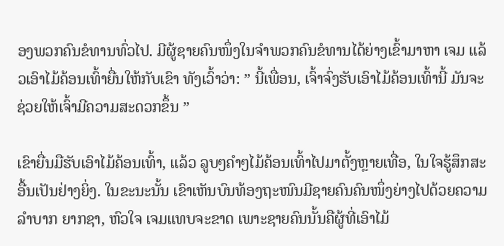ອງພວກຄົນຂໍທານທົ່ວໄປ. ມີຜູ້ຊາຍຄົນໜຶ່ງໃນຈຳພວກຄົນຂໍທານໄດ້ຍ່າງເຂົ້າມາຫາ ເຈມ ແລ້ວເອົາໄມ້ຄ້ອນເທົ້າຍື່ນໃຫ້ກັບເຂົາ ທັງເວົ້າວ່າ: ” ນີ້ເພື່ອນ, ເຈົ້າຈົ່ງຮັບເອົາໄມ້ຄ້ອນເທົ້ານີ້ ມັນຈະຊ່ວຍໃຫ້ເຈົ້າມີຄວາມສະດວກຂຶ້ນ ”

ເຂົາຍື່ນມືຮັບເອົາໄມ້ຄ້ອນເທົ້າ, ແລ້ວ ລູບໆຄຳໆໄມ້ຄ້ອນເທົ້າໄປມາຕັ້ງຫຼາຍເທື່ອ, ໃນໃຈຮູ້ສຶກສະອື້ນເປັນຢ່າງຍິ່ງ. ໃນຂະນະນັ້ນ ເຂົາເຫັນບົນທ້ອງຖະໜົນມີຊາຍຄົນຄົນໜຶ່ງຍ່າງໄປດ້ວຍຄວາມລຳບາກ ຍາກຊາ, ຫົວໃຈ ເຈມແທບຈະຂາດ ເພາະຊາຍຄົນນັ້ນຄືຜູ້ທີ່ເອົາໄມ້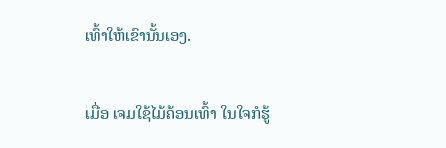ເທົ້າໃຫ້ເຂົານັ້ນເອງ.

ເມື່ອ ເຈມໃຊ້ໄມ້ຄ້ອນເທົ້າ ໃນໃຈກໍຮູ້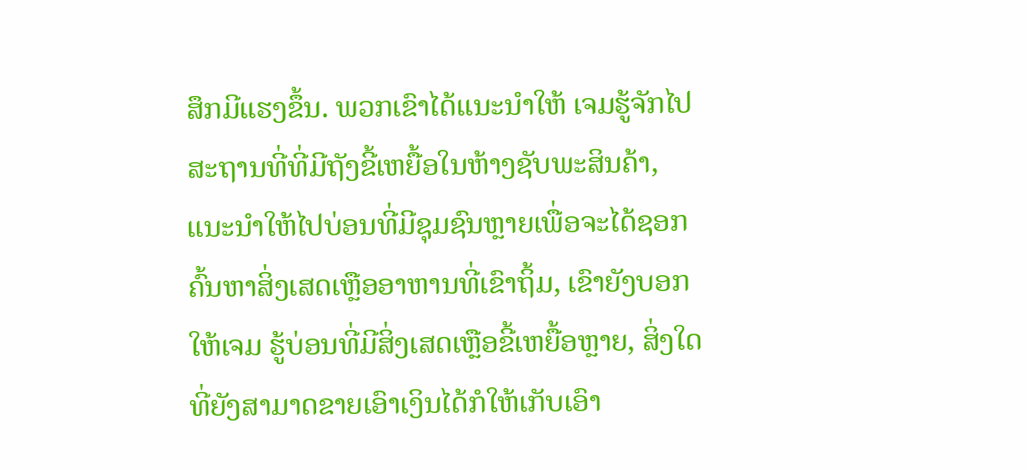ສຶກມີແຮງຂຶ້ນ. ພວກເຂົາໄດ້ແນະນຳໃຫ້ ເຈມຮູ້ຈັກໄປສະຖານທີ່ທີ່ມີຖັງຂີ້ເຫຍື້ອໃນຫ້າງຊັບພະສິນຄ້າ, ແນະນຳໃຫ້ໄປບ່ອນທີ່ມີຊຸມຊົນຫຼາຍເພື່ອຈະໄດ້ຊອກຄົ້ນຫາສິ່ງເສດເຫຼືອອາຫານທີ່ເຂົາຖິ້ມ, ເຂົາຍັງບອກໃຫ້ເຈມ ຮູ້ບ່ອນທີ່ມີສິ່ງເສດເຫຼືອຂີ້ເຫຍື້ອຫຼາຍ, ສິ່ງໃດທີ່ຍັງສາມາດຂາຍເອົາເງິນໄດ້ກໍໃຫ້ເກັບເອົາ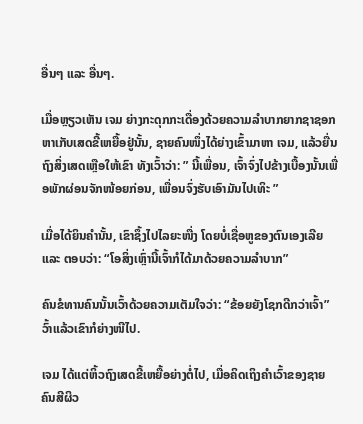ອື່ນໆ ແລະ ອື່ນໆ.

ເມື່ອຫຼຽວເຫັນ ເຈມ ຍ່າງກະດຸກກະເດື່ອງດ້ວຍຄວາມລຳບາກຍາກຊາຊອກຫາເກັບເສດຂີ້ເຫຍື້ອຢູ່ນັ້ນ, ຊາຍຄົນໜຶ່ງໄດ້ຍ່າງເຂົ້າມາຫາ ເຈມ, ແລ້ວຍື່ນຖົງສິ່ງເສດເຫຼືອໃຫ້ເຂົາ ທັງເວົ້າວ່າ: ” ນີ້ເພື່ອນ, ເຈົ້າຈົ່ງໄປຂ້າງເບື້ອງນັ້ນເພື່ອພັກຜ່ອນຈັກໜ້ອຍກ່ອນ, ເພື່ອນຈົ່ງຮັບເອົາມັນໄປເທິະ ”

ເມື່ອໄດ້ຍິນຄຳນັ້ນ, ເຂົາຊຶ້ງໄປໄລຍະໜື່ງ ໂດຍບໍ່ເຊື່ອຫູຂອງຕົນເອງເລີຍ ແລະ ຕອບວ່າ: “ໂອສິ່ງເຫຼົ່ານີ້ເຈົ້າກໍໄດ້ມາດ້ວຍຄວາມລຳບາກ”

ຄົນຂໍທານຄົນນັ້ນເວົ້າດ້ວຍຄວາມເຕັມໃຈວ່າ: “ຂ້ອຍຍັງໂຊກດີກວ່າເຈົ້າ” ວົ້າແລ້ວເຂົາກໍຍ່າງໜີໄປ.

ເຈມ ໄດ້ແຕ່ຫິ້ວຖົງເສດຂີ້ເຫຍື້ອຍ່າງຕໍ່ໄປ, ເມື່ອຄິດເຖິງຄຳເວົ້າຂອງຊາຍຄົນສີຜິວ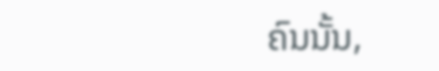ຄົນນັ້ນ,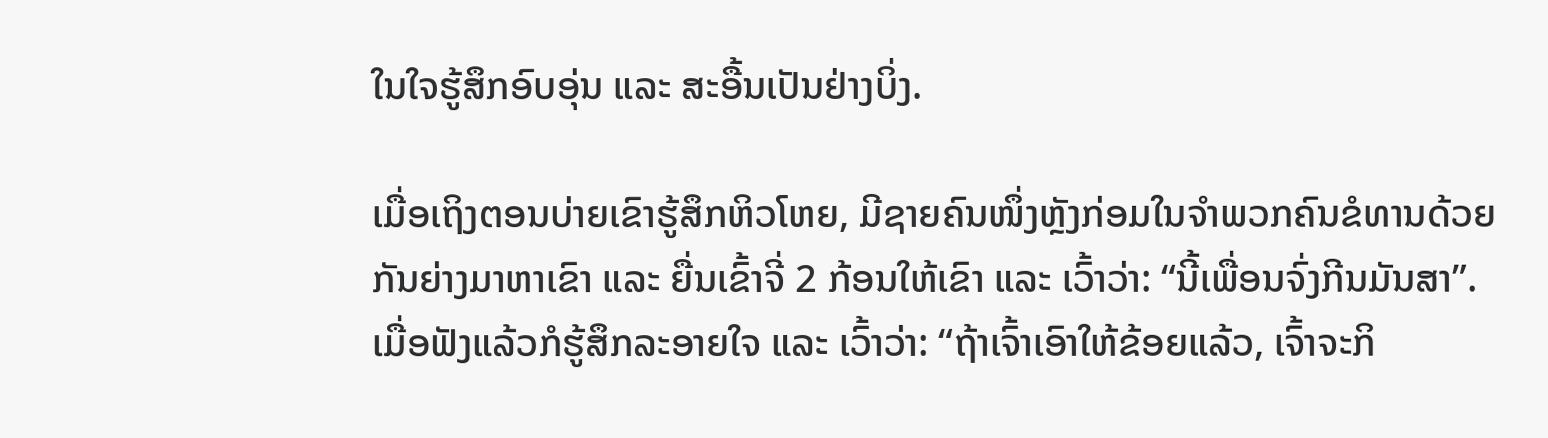ໃນໃຈຮູ້ສຶກອົບອຸ່ນ ແລະ ສະອື້ນເປັນຢ່າງບິ່ງ.

ເມື່ອເຖິງຕອນບ່າຍເຂົາຮູ້ສຶກຫິວໂຫຍ, ມີຊາຍຄົນໜຶ່ງຫຼັງກ່ອມໃນຈຳພວກຄົນຂໍທານດ້ວຍກັນຍ່າງມາຫາເຂົາ ແລະ ຍື່ນເຂົ້າຈີ່ 2 ກ້ອນໃຫ້ເຂົາ ແລະ ເວົ້າວ່າ: “ນີ້ເພື່ອນຈົ່ງກີນມັນສາ”. ເມື່ອຟັງແລ້ວກໍຮູ້ສຶກລະອາຍໃຈ ແລະ ເວົ້າວ່າ: “ຖ້າເຈົ້າເອົາໃຫ້ຂ້ອຍແລ້ວ, ເຈົ້າຈະກິ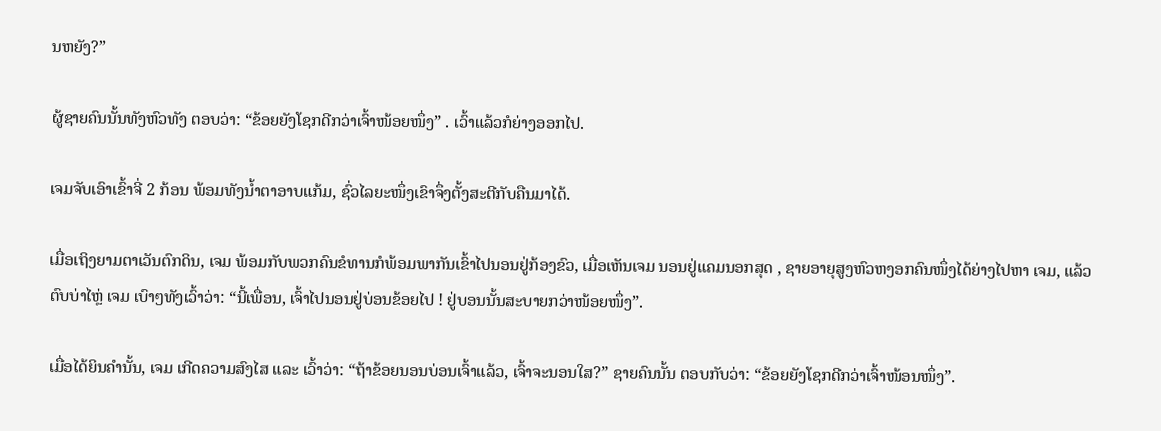ນຫຍັງ?”

ຜູ້ຊາຍຄົນນັ້ນທັງຫົວທັງ ຕອບວ່າ: “ຂ້ອຍຍັງໂຊກດີກວ່າເຈົ້າໜ້ອຍໜຶ່ງ” . ເວົ້າແລ້ວກໍຍ່າງອອກໄປ.

ເຈມຈັບເອົາເຂົ້າຈີ່ 2 ກ້ອນ ພ້ອມທັງນໍ້າຕາອາບແກ້ມ, ຊົ່ວໄລຍະໜຶ່ງເຂົາຈຶ່ງຕັ້ງສະຕີກັບຄືນມາໄດ້.

ເມື່ອເຖິງຍາມຕາເວັນຕົກດິນ, ເຈມ ພ້ອມກັບພວກຄົນຂໍທານກໍພ້ອມພາກັນເຂົ້າໄປນອນຢູ່ກ້ອງຂົວ, ເມື່ອເຫັນເຈມ ນອນຢູ່ແຄມນອກສຸດ , ຊາຍອາຍຸສູງຫົວຫງອກຄົນໜຶ່ງໄດ້ຍ່າງໄປຫາ ເຈມ, ແລ້ວຕົບບ່າໄຫຼ່ ເຈມ ເບົາໆທັງເວົ້າວ່າ: “ນີ້ເພື່ອນ, ເຈົ້າໄປນອນຢູ່ບ່ອນຂ້ອຍໄປ ! ຢູ່ບອນນັ້ນສະບາຍກວ່າໜ້ອຍໜຶ່ງ”.

ເມື່ອໄດ້ຍິນຄຳນັ້ນ, ເຈມ ເກີດຄວາມສົງໄສ ແລະ ເວົ້າວ່າ: “ຖ້າຂ້ອຍນອນບ່ອນເຈົ້າແລ້ວ, ເຈົ້າຈະນອນໃສ?” ຊາຍຄົນນັ້ນ ຕອບກັບວ່າ: “ຂ້ອຍຍັງໂຊກດີກວ່າເຈົ້າໜ້ອນໜຶ່ງ”.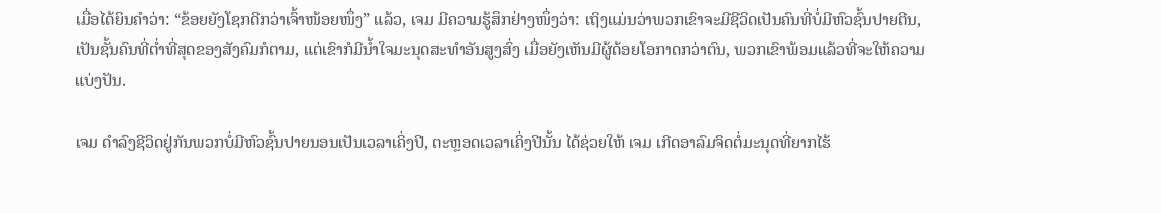ເມື່ອໄດ້ຍິນຄຳວ່າ: “ຂ້ອຍຍັງໂຊກດີກວ່າເຈົ້າໜ້ອຍໜຶ່ງ” ແລ້ວ, ເຈມ ມີຄວາມຮູ້ສຶກຢ່າງໜຶ່ງວ່າ: ເຖິງແມ່ນວ່າພວກເຂົາຈະມີຊີວິດເປັນຄົນທີ່ບໍ່ມີຫົວຊົ້ນປາຍຕີນ, ເປັນຊັ້ນຄົນທີ່ຕໍ່າທີ່ສຸດຂອງສັງຄົມກໍຕາມ, ແຕ່ເຂົາກໍມີນໍ້າໃຈມະນຸດສະທຳອັນສູງສົ່ງ ເມື່ອຍັງເຫັນມີຜູ້ດ້ອຍໂອກາດກວ່າຕົນ, ພວກເຂົາພ້ອມແລ້ວທີ່ຈະໃຫ້ຄວາມແບ່ງປັນ.

ເຈມ ດຳລົງຊີວິດຢູ່ກັນພວກບໍ່ມີຫົວຊົ້ນປາຍນອນເປັນເວລາເຄິ່ງປີ, ຕະຫຼອດເວລາເຄິ່ງປີນັ້ນ ໄດ້ຊ່ວຍໃຫ້ ເຈມ ເກີດອາລົມຈິດຕໍ່ມະນຸດທີ່ຍາກໄຮ້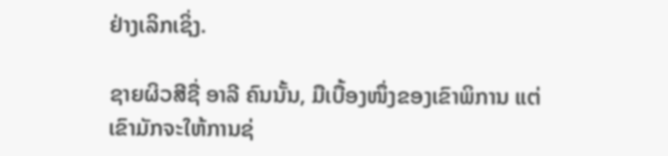ຢ່າງເລິກເຊິ່ງ.

ຊາຍຜິວສີຊື່ ອາລີ ຄົນນັ້ນ, ມືເບື້ອງໜຶ່ງຂອງເຂົາພິການ ແຕ່ເຂົາມັກຈະໃຫ້ການຊ່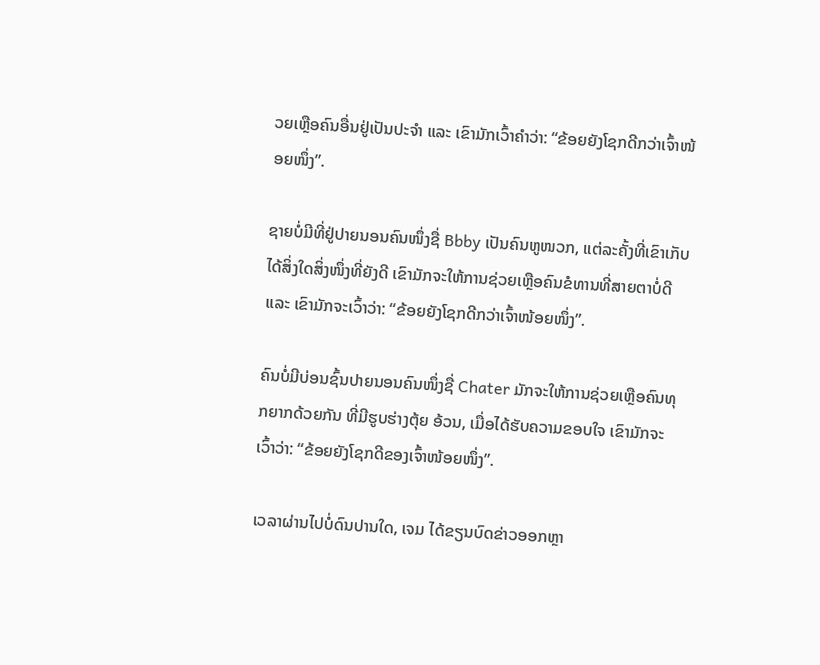ວຍເຫຼືອຄົນອື່ນຢູ່ເປັນປະຈຳ ແລະ ເຂົາມັກເວົ້າຄຳວ່າ: “ຂ້ອຍຍັງໂຊກດີກວ່າເຈົ້າໜ້ອຍໜຶ່ງ”.

ຊາຍບໍ່ມີທີ່ຢູ່ປາຍນອນຄົນໜຶ່ງຊື່ Bbby ເປັນຄົນຫູໜວກ, ແຕ່ລະຄັ້ງທີ່ເຂົາເກັບໄດ້ສິ່ງໃດສິ່ງໜຶ່ງທີ່ຍັງດີ ເຂົາມັກຈະໃຫ້ການຊ່ວຍເຫຼືອຄົນຂໍທານທີ່ສາຍຕາບໍ່ດີ ແລະ ເຂົາມັກຈະເວົ້າວ່າ: “ຂ້ອຍຍັງໂຊກດີກວ່າເຈົ້າໜ້ອຍໜຶ່ງ”.

ຄົນບໍ່ມີບ່ອນຊົ້ນປາຍນອນຄົນໜຶ່ງຊື່ Chater ມັກຈະໃຫ້ການຊ່ວຍເຫຼືອຄົນທຸກຍາກດ້ວຍກັນ ທີ່ມີຮູບຮ່າງຕຸ້ຍ ອ້ວນ, ເມື່ອໄດ້ຮັບຄວາມຂອບໃຈ ເຂົາມັກຈະເວົ້າວ່າ: “ຂ້ອຍຍັງໂຊກດີຂອງເຈົ້າໜ້ອຍໜຶ່ງ”.

ເວລາຜ່ານໄປບໍ່ດົນປານໃດ, ເຈມ ໄດ້ຂຽນບົດຂ່າວອອກຫຼາ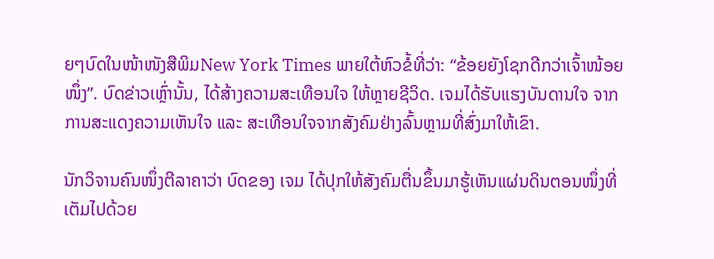ຍໆບົດໃນໜ້າໜັງສືພິມNew York Times ພາຍໃຕ້ຫົວຂໍ້ທີ່ວ່າ: “ຂ້ອຍຍັງໂຊກດີກວ່າເຈົ້າໜ້ອຍໜຶ່ງ”. ບົດຂ່າວເຫຼົ່ານັ້ນ, ໄດ້ສ້າງຄວາມສະເທືອນໃຈ ໃຫ້ຫຼາຍຊີວິດ. ເຈມໄດ້ຮັບແຮງບັນດານໃຈ ຈາກການສະແດງຄວາມເຫັນໃຈ ແລະ ສະເທືອນໃຈຈາກສັງຄົມຢ່າງລົ້ນຫຼາມທີ່ສົ່ງມາໃຫ້ເຂົາ.

ນັກວິຈານຄົນໜຶ່ງຕີລາຄາວ່າ ບົດຂອງ ເຈມ ໄດ້ປຸກໃຫ້ສັງຄົມຕື່ນຂຶ້ນມາຮູ້ເຫັນແຜ່ນດິນຕອນໜຶ່ງທີ່ເຕັມໄປດ້ວຍ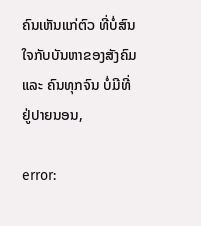ຄົນເຫັນແກ່ຕົວ ທີ່ບໍ່ສົນໃຈກັບບັນຫາຂອງສັງຄົມແລະ ຄົນທຸກຈົນ ບໍ່ມີທີ່ຢູ່ປາຍນອນ,

error: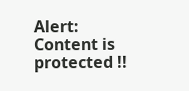Alert: Content is protected !!